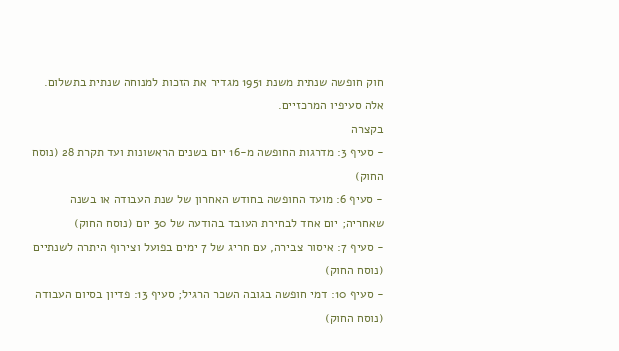חוק חופשה שנתית משנת 1951 מגדיר את הזכות למנוחה שנתית בתשלום. אלה סעיפיו המרכזיים.
בקצרה
- סעיף 3: מדרגות החופשה מ-16 יום בשנים הראשונות ועד תקרת 28 (נוסח החוק)
- סעיף 6: מועד החופשה בחודש האחרון של שנת העבודה או בשנה שאחריה; יום אחד לבחירת העובד בהודעה של 30 יום (נוסח החוק)
- סעיף 7: איסור צבירה, עם חריג של 7 ימים בפועל וצירוף היתרה לשנתיים (נוסח החוק)
- סעיף 10: דמי חופשה בגובה השכר הרגיל; סעיף 13: פדיון בסיום העבודה (נוסח החוק)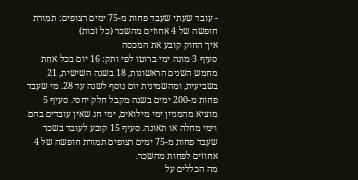- עובד שעתי שעבד פחות מ-75 ימים רצופים: תמורת חופשה של 4 אחוזים מהשכר (כל זכות)
איך החוק קובע את המכסה
סעיף 3 מונה ימי ברוטו לפי ותק: 16 יום בכל אחת מחמש השנים הראשונות, 18 בשנה השישית, 21 בשביעית, ומהשמינית יום נוסף לשנה עד 28. מי שעבד פחות מ-200 ימים בשנה מקבל חלק יחסי. סעיף 5 מוציא מהמניין ימי מילואים, ימי חג שאין עובדים בהם וימי מחלה או תאונה. סעיף 15 קובע לעובד בשכר שעבד פחות מ-75 ימים רצופים תמורת חופשה של 4 אחוזים לפחות מהשכר.
מה הכללים על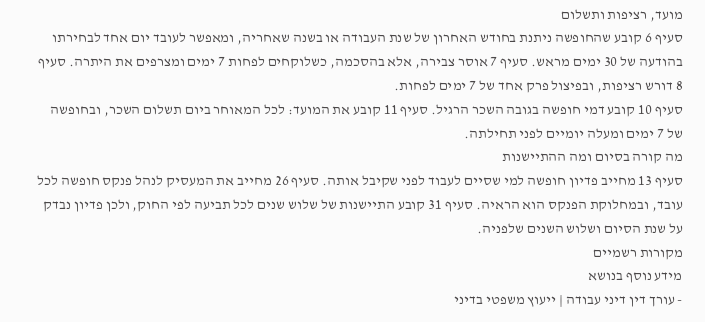מועד, רציפות ותשלום
סעיף 6 קובע שהחופשה ניתנת בחודש האחרון של שנת העבודה או בשנה שאחריה, ומאפשר לעובד יום אחד לבחירתו בהודעה של 30 ימים מראש. סעיף 7 אוסר צבירה, אלא בהסכמה, כשלוקחים לפחות 7 ימים ומצרפים את היתרה. סעיף 8 דורש רציפות, ובפיצול פרק אחד של 7 ימים לפחות.
סעיף 10 קובע דמי חופשה בגובה השכר הרגיל. סעיף 11 קובע את המועד: לכל המאוחר ביום תשלום השכר, ובחופשה של 7 ימים ומעלה יומיים לפני תחילתה.
מה קורה בסיום ומה ההתיישנות
סעיף 13 מחייב פדיון חופשה למי שסיים לעבוד לפני שקיבל אותה. סעיף 26 מחייב את המעסיק לנהל פנקס חופשה לכל עובד, ובמחלוקת הפנקס הוא הראיה. סעיף 31 קובע התיישנות של שלוש שנים לכל תביעה לפי החוק, ולכן פדיון נבדק על שנת הסיום ושלוש השנים שלפניה.
מקורות רשמיים
מידע נוסף בנושא
- עורך דין דיני עבודה | ייעוץ משפטי בדיני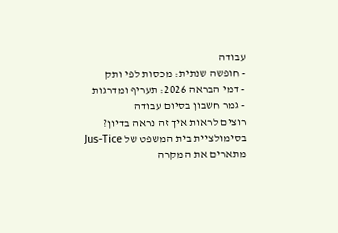עבודה
- חופשה שנתית: מכסות לפי ותק
- דמי הבראה 2026: תעריף ומדרגות
- גמר חשבון בסיום עבודה
רוצים לראות איך זה נראה בדיון?
בסימולציית בית המשפט של Jus-Tice מתארים את המקרה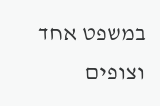במשפט אחד וצופים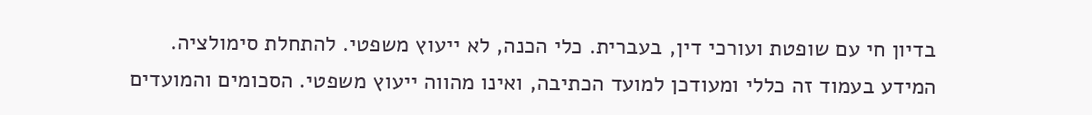בדיון חי עם שופטת ועורכי דין, בעברית. כלי הכנה, לא ייעוץ משפטי. להתחלת סימולציה.
המידע בעמוד זה כללי ומעודכן למועד הכתיבה, ואינו מהווה ייעוץ משפטי. הסכומים והמועדים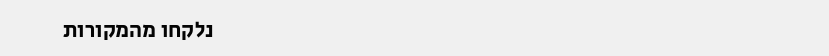נלקחו מהמקורות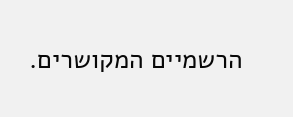הרשמיים המקושרים.